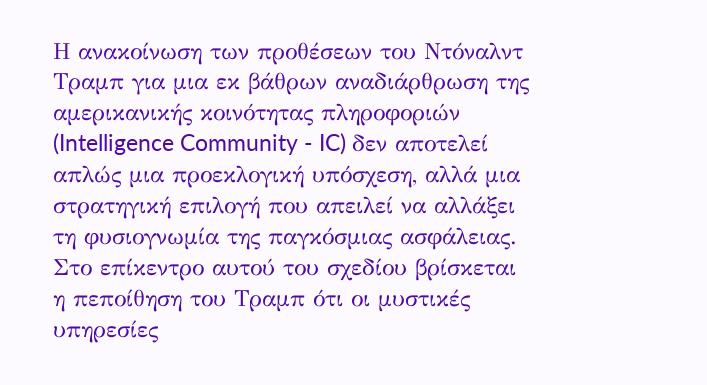Η ανακοίνωση των προθέσεων του Ντόναλντ Τραμπ για μια εκ βάθρων αναδιάρθρωση της αμερικανικής κοινότητας πληροφοριών (Intelligence Community - IC) δεν αποτελεί απλώς μια προεκλογική υπόσχεση, αλλά μια στρατηγική επιλογή που απειλεί να αλλάξει τη φυσιογνωμία της παγκόσμιας ασφάλειας. Στο επίκεντρο αυτού του σχεδίου βρίσκεται η πεποίθηση του Τραμπ ότι οι μυστικές υπηρεσίες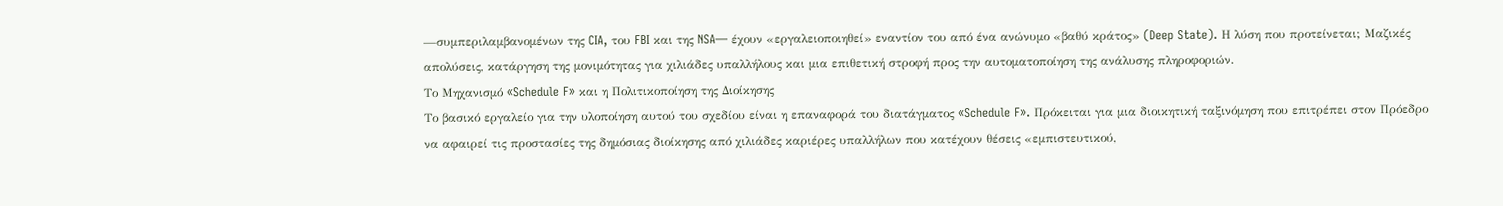—συμπεριλαμβανομένων της CIA, του FBI και της NSA— έχουν «εργαλειοποιηθεί» εναντίον του από ένα ανώνυμο «βαθύ κράτος» (Deep State). Η λύση που προτείνεται; Μαζικές απολύσεις, κατάργηση της μονιμότητας για χιλιάδες υπαλλήλους και μια επιθετική στροφή προς την αυτοματοποίηση της ανάλυσης πληροφοριών.
Το Μηχανισμό «Schedule F» και η Πολιτικοποίηση της Διοίκησης
Το βασικό εργαλείο για την υλοποίηση αυτού του σχεδίου είναι η επαναφορά του διατάγματος «Schedule F». Πρόκειται για μια διοικητική ταξινόμηση που επιτρέπει στον Πρόεδρο να αφαιρεί τις προστασίες της δημόσιας διοίκησης από χιλιάδες καριέρες υπαλλήλων που κατέχουν θέσεις «εμπιστευτικού,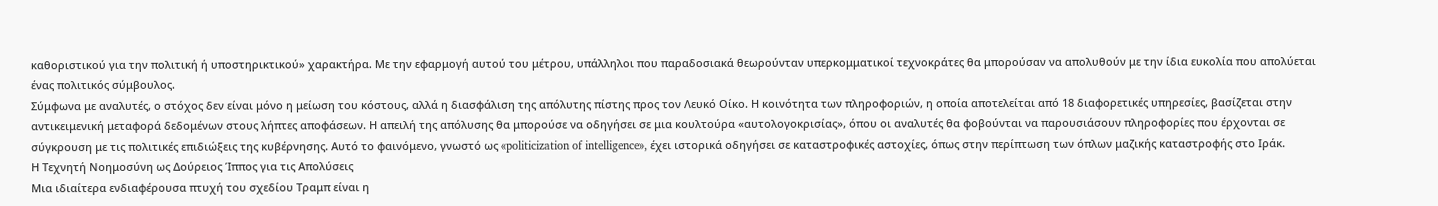καθοριστικού για την πολιτική ή υποστηρικτικού» χαρακτήρα. Με την εφαρμογή αυτού του μέτρου, υπάλληλοι που παραδοσιακά θεωρούνταν υπερκομματικοί τεχνοκράτες θα μπορούσαν να απολυθούν με την ίδια ευκολία που απολύεται ένας πολιτικός σύμβουλος.
Σύμφωνα με αναλυτές, ο στόχος δεν είναι μόνο η μείωση του κόστους, αλλά η διασφάλιση της απόλυτης πίστης προς τον Λευκό Οίκο. Η κοινότητα των πληροφοριών, η οποία αποτελείται από 18 διαφορετικές υπηρεσίες, βασίζεται στην αντικειμενική μεταφορά δεδομένων στους λήπτες αποφάσεων. Η απειλή της απόλυσης θα μπορούσε να οδηγήσει σε μια κουλτούρα «αυτολογοκρισίας», όπου οι αναλυτές θα φοβούνται να παρουσιάσουν πληροφορίες που έρχονται σε σύγκρουση με τις πολιτικές επιδιώξεις της κυβέρνησης. Αυτό το φαινόμενο, γνωστό ως «politicization of intelligence», έχει ιστορικά οδηγήσει σε καταστροφικές αστοχίες, όπως στην περίπτωση των όπλων μαζικής καταστροφής στο Ιράκ.
Η Τεχνητή Νοημοσύνη ως Δούρειος Ίππος για τις Απολύσεις
Μια ιδιαίτερα ενδιαφέρουσα πτυχή του σχεδίου Τραμπ είναι η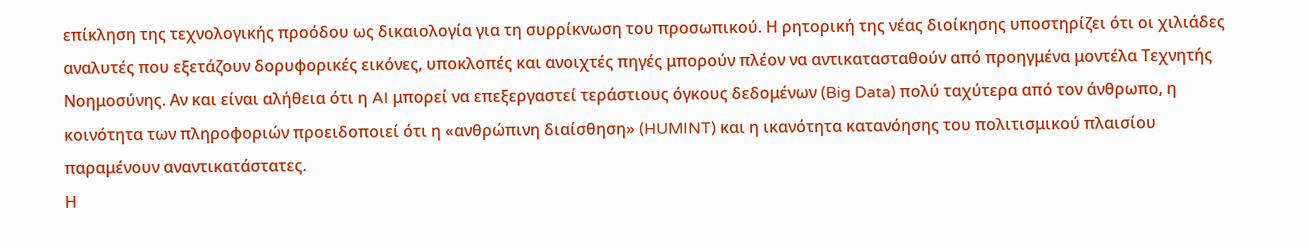επίκληση της τεχνολογικής προόδου ως δικαιολογία για τη συρρίκνωση του προσωπικού. Η ρητορική της νέας διοίκησης υποστηρίζει ότι οι χιλιάδες αναλυτές που εξετάζουν δορυφορικές εικόνες, υποκλοπές και ανοιχτές πηγές μπορούν πλέον να αντικατασταθούν από προηγμένα μοντέλα Τεχνητής Νοημοσύνης. Αν και είναι αλήθεια ότι η AI μπορεί να επεξεργαστεί τεράστιους όγκους δεδομένων (Big Data) πολύ ταχύτερα από τον άνθρωπο, η κοινότητα των πληροφοριών προειδοποιεί ότι η «ανθρώπινη διαίσθηση» (HUMINT) και η ικανότητα κατανόησης του πολιτισμικού πλαισίου παραμένουν αναντικατάστατες.
Η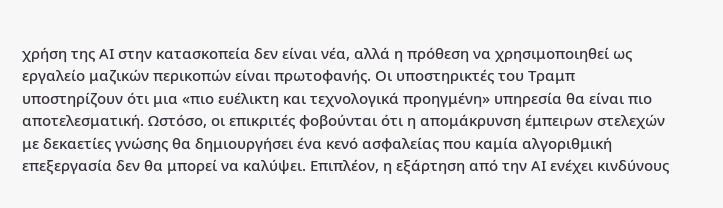χρήση της AI στην κατασκοπεία δεν είναι νέα, αλλά η πρόθεση να χρησιμοποιηθεί ως εργαλείο μαζικών περικοπών είναι πρωτοφανής. Οι υποστηρικτές του Τραμπ υποστηρίζουν ότι μια «πιο ευέλικτη και τεχνολογικά προηγμένη» υπηρεσία θα είναι πιο αποτελεσματική. Ωστόσο, οι επικριτές φοβούνται ότι η απομάκρυνση έμπειρων στελεχών με δεκαετίες γνώσης θα δημιουργήσει ένα κενό ασφαλείας που καμία αλγοριθμική επεξεργασία δεν θα μπορεί να καλύψει. Επιπλέον, η εξάρτηση από την AI ενέχει κινδύνους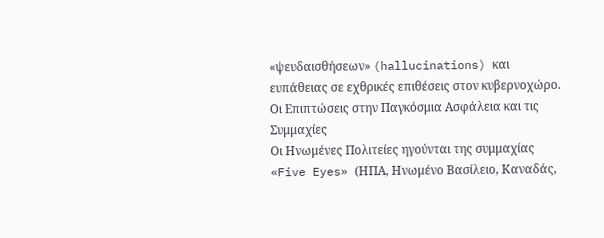«ψευδαισθήσεων» (hallucinations) και ευπάθειας σε εχθρικές επιθέσεις στον κυβερνοχώρο.
Οι Επιπτώσεις στην Παγκόσμια Ασφάλεια και τις Συμμαχίες
Οι Ηνωμένες Πολιτείες ηγούνται της συμμαχίας «Five Eyes» (ΗΠΑ, Ηνωμένο Βασίλειο, Καναδάς,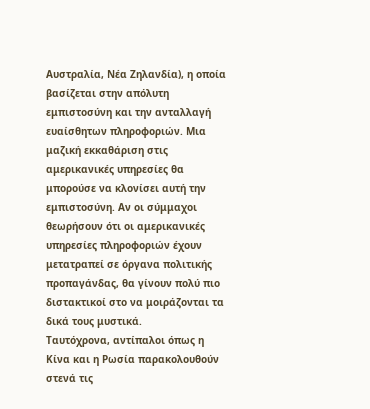Αυστραλία, Νέα Ζηλανδία), η οποία βασίζεται στην απόλυτη εμπιστοσύνη και την ανταλλαγή ευαίσθητων πληροφοριών. Μια μαζική εκκαθάριση στις αμερικανικές υπηρεσίες θα μπορούσε να κλονίσει αυτή την εμπιστοσύνη. Αν οι σύμμαχοι θεωρήσουν ότι οι αμερικανικές υπηρεσίες πληροφοριών έχουν μετατραπεί σε όργανα πολιτικής προπαγάνδας, θα γίνουν πολύ πιο διστακτικοί στο να μοιράζονται τα δικά τους μυστικά.
Ταυτόχρονα, αντίπαλοι όπως η Κίνα και η Ρωσία παρακολουθούν στενά τις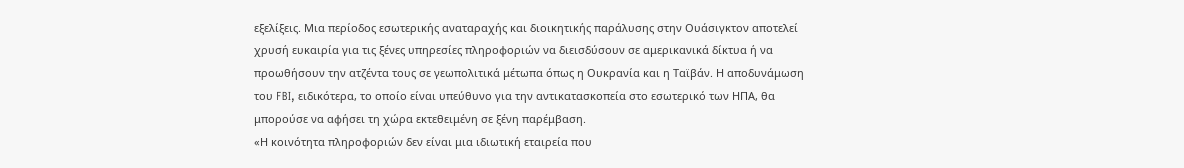εξελίξεις. Μια περίοδος εσωτερικής αναταραχής και διοικητικής παράλυσης στην Ουάσιγκτον αποτελεί χρυσή ευκαιρία για τις ξένες υπηρεσίες πληροφοριών να διεισδύσουν σε αμερικανικά δίκτυα ή να προωθήσουν την ατζέντα τους σε γεωπολιτικά μέτωπα όπως η Ουκρανία και η Ταϊβάν. Η αποδυνάμωση του FBI, ειδικότερα, το οποίο είναι υπεύθυνο για την αντικατασκοπεία στο εσωτερικό των ΗΠΑ, θα μπορούσε να αφήσει τη χώρα εκτεθειμένη σε ξένη παρέμβαση.
«Η κοινότητα πληροφοριών δεν είναι μια ιδιωτική εταιρεία που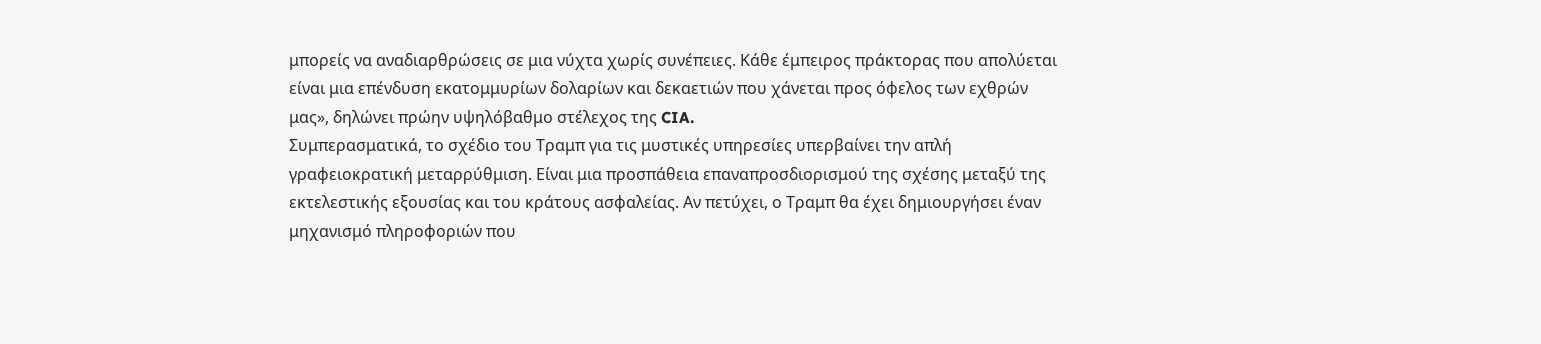μπορείς να αναδιαρθρώσεις σε μια νύχτα χωρίς συνέπειες. Κάθε έμπειρος πράκτορας που απολύεται είναι μια επένδυση εκατομμυρίων δολαρίων και δεκαετιών που χάνεται προς όφελος των εχθρών μας», δηλώνει πρώην υψηλόβαθμο στέλεχος της CIA.
Συμπερασματικά, το σχέδιο του Τραμπ για τις μυστικές υπηρεσίες υπερβαίνει την απλή γραφειοκρατική μεταρρύθμιση. Είναι μια προσπάθεια επαναπροσδιορισμού της σχέσης μεταξύ της εκτελεστικής εξουσίας και του κράτους ασφαλείας. Αν πετύχει, ο Τραμπ θα έχει δημιουργήσει έναν μηχανισμό πληροφοριών που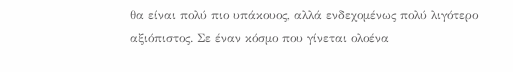θα είναι πολύ πιο υπάκουος, αλλά ενδεχομένως πολύ λιγότερο αξιόπιστος. Σε έναν κόσμο που γίνεται ολοένα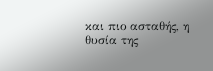και πιο ασταθής, η θυσία της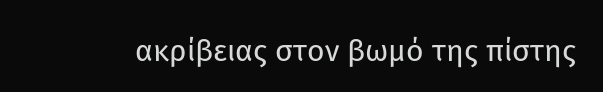ακρίβειας στον βωμό της πίστης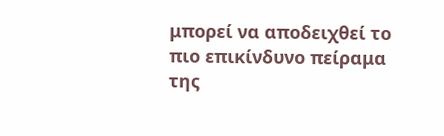μπορεί να αποδειχθεί το πιο επικίνδυνο πείραμα της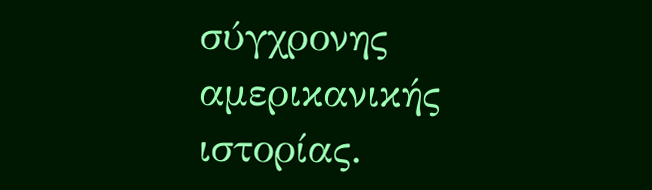σύγχρονης αμερικανικής ιστορίας.